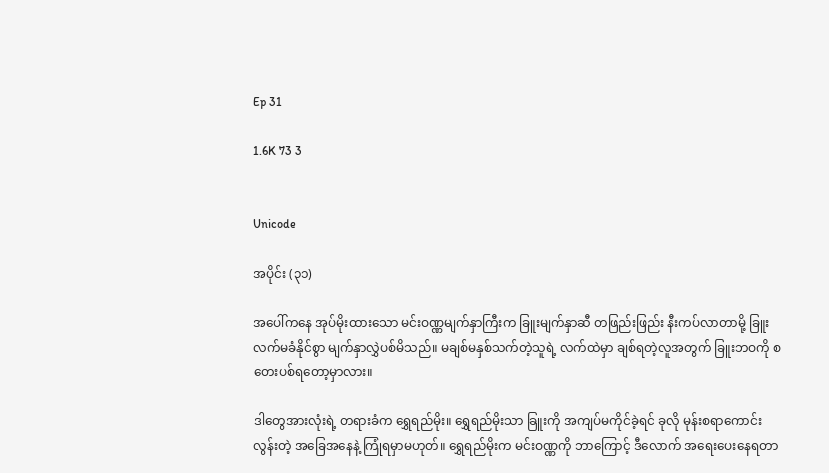Ep 31

1.6K 73 3


Unicode

အပိုင်း (၃၁)

အပေါ်ကနေ အုပ်မိုးထားသော မင်းဝဏ္ဏမျက်နှာကြီးက ခြူးမျက်နှာဆီ တဖြည်းဖြည်း နီးကပ်လာတာမို့ ခြူး လက်မခံနိုင်စွာ မျက်နှာလွှဲပစ်မိသည်။ မချစ်မနှစ်သက်တဲ့သူရဲ့ လက်ထဲမှာ ချစ်ရတဲ့လူအတွက် ခြူးဘဝကို စတေးပစ်ရတော့မှာလား။

ဒါတွေအားလုံးရဲ့ တရားခံက ရွှေရည်မိုး။ ရွှေရည်မိုးသာ ခြူးကို အကျပ်မကိုင်ခဲ့ရင် ခုလို မုန်းစရာကောင်းလွန်းတဲ့ အခြေအနေနဲ့ ကြုံရမှာမဟုတ်။ ရွှေရည်မိုးက မင်းဝဏ္ဏကို ဘာကြောင့် ဒီလောက် အရေးပေးနေရတာ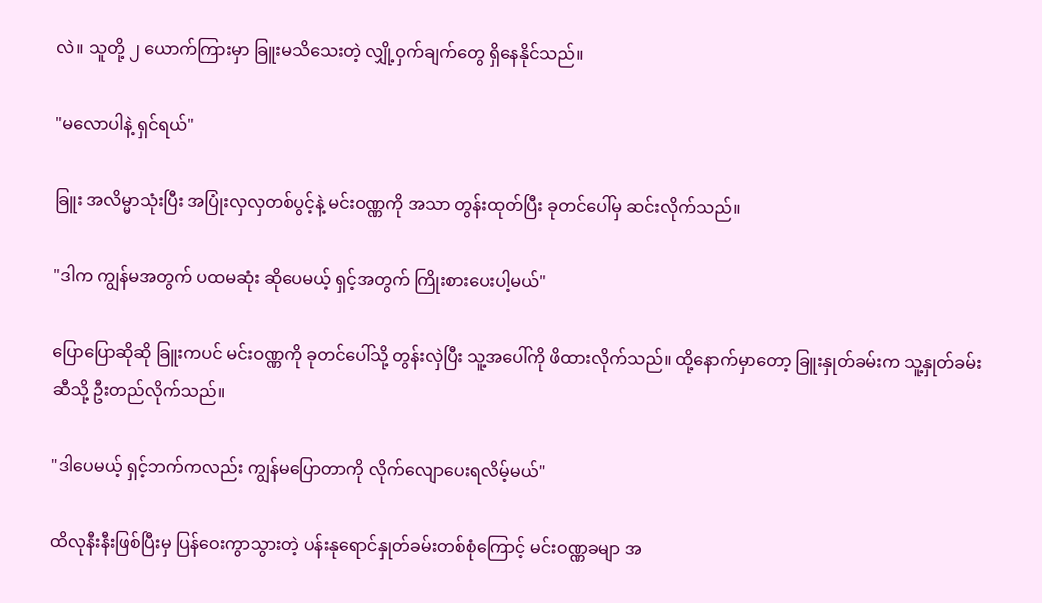လဲ။ သူတို့ ၂ ယောက်ကြားမှာ ခြူးမသိသေးတဲ့ လျှို့ဝှက်ချက်တွေ ရှိနေနိုင်သည်။

"မလောပါနဲ့ ရှင်ရယ်"

ခြူး အလိမ္မာသုံးပြီး အပြုံးလှလှတစ်ပွင့်နဲ့ မင်းဝဏ္ဏကို အသာ တွန်းထုတ်ပြီး ခုတင်ပေါ်မှ ဆင်းလိုက်သည်။

"ဒါက ကျွန်မအတွက် ပထမဆုံး ဆိုပေမယ့် ရှင့်အတွက် ကြိုးစားပေးပါ့မယ်"

ပြောပြောဆိုဆို ခြူးကပင် မင်းဝဏ္ဏကို ခုတင်ပေါ်သို့ တွန်းလှဲပြီး သူ့အပေါ်ကို ဖိထားလိုက်သည်။ ထို့နောက်မှာတော့ ခြူးနှုတ်ခမ်းက သူ့နှုတ်ခမ်းဆီသို့ ဦးတည်လိုက်သည်။

"ဒါပေမယ့် ရှင့်ဘက်ကလည်း ကျွန်မပြောတာကို လိုက်လျောပေးရလိမ့်မယ်"

ထိလုနီးနီးဖြစ်ပြီးမှ ပြန်ဝေးကွာသွားတဲ့ ပန်းနုရောင်နှုတ်ခမ်းတစ်စုံကြောင့် မင်းဝဏ္ဏခမျာ အ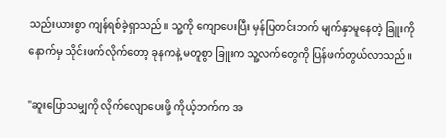သည်းယားစွာ ကျန်ရစ်ခဲ့ရှာသည်။ သူ့ကို ကျောပေးပြီး မှန်ပြတင်းဘက် မျက်နှာမူနေတဲ့ ခြူးကို နောက်မှ သိုင်းဖက်လိုက်တော့ ခုနကနဲ့ မတူစွာ ခြူးက သူ့လက်တွေကို ပြန်ဖက်တွယ်လာသည်။

"ဆူးပြောသမျှကို လိုက်လျောပေးဖို့ ကိုယ့်ဘက်က အ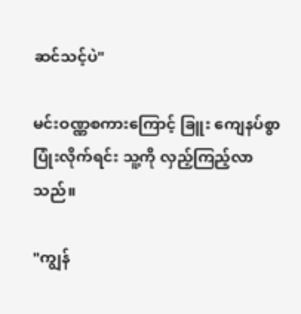ဆင်သင့်ပဲ"

မင်းဝဏ္ဏစကားကြောင့် ခြူး ကျေနပ်စွာ ပြုံးလိုက်ရင်း သူ့ကို လှည့်ကြည့်လာသည်။

"ကျွန်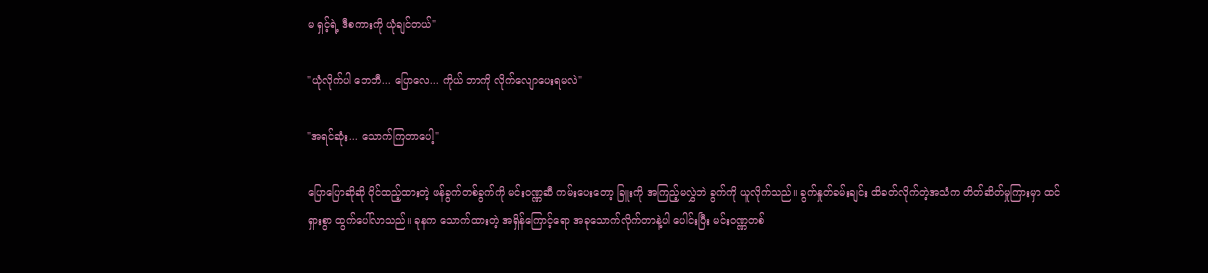မ ရှင့်ရဲ့ ဒီစကားကို ယုံချင်တယ်"

"ယုံလိုက်ပါ ဘေဘီ... ပြောလေ... ကိုယ် ဘာကို လိုက်လျောပေးရမလဲ"

"အရင်ဆုံး... သောက်ကြတာပေါ့"

ပြောပြောဆိုဆို ဝိုင်ထည့်ထားတဲ့ ဖန်ခွက်တစ်ခွက်ကို မင်းဝဏ္ဏဆီ ကမ်းပေးတော့ ခြူးကို အကြည့်မလွှဲဘဲ ခွက်ကို ယူလိုက်သည်။ ခွက်နှုတ်ခမ်းချင်း ထိခတ်လိုက်တဲ့အသံက တိတ်ဆိတ်မှုကြားမှာ ထင်ရှားစွာ ထွက်ပေါ်လာသည်။ ခုနက သောက်ထားတဲ့ အရှိန်ကြောင့်ရော အခုသောက်လိုက်တာနဲ့ပါ ပေါင်းပြီး မင်းဝဏ္ဏတစ်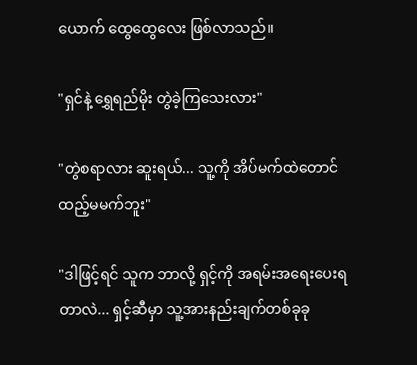ယောက် ထွေထွေလေး ဖြစ်လာသည်။

"ရှင်နဲ့ ရွှေရည်မိုး တွဲခဲ့ကြသေးလား"

"တွဲစရာလား ဆူးရယ်... သူ့ကို အိပ်မက်ထဲတောင် ထည့်မမက်ဘူး"

"ဒါဖြင့်ရင် သူက ဘာလို့ ရှင့်ကို အရမ်းအရေးပေးရတာလဲ... ရှင့်ဆီမှာ သူ့အားနည်းချက်တစ်ခုခု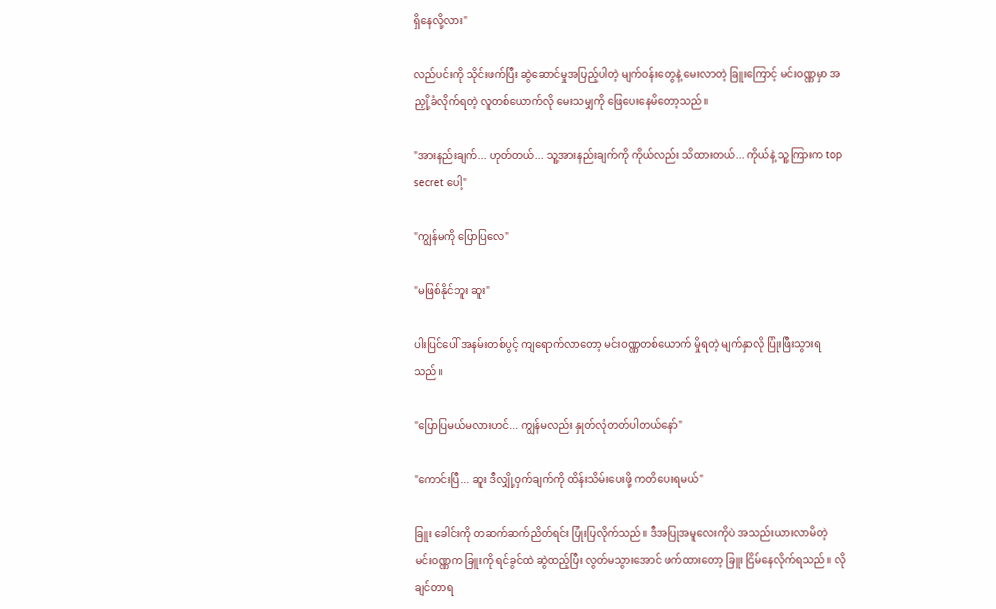ရှိနေလို့လား"

လည်ပင်းကို သိုင်းဖက်ပြီး ဆွဲဆောင်မှုအပြည့်ပါတဲ့ မျက်ဝန်းတွေနဲ့ မေးလာတဲ့ ခြူးကြောင့် မင်းဝဏ္ဏမှာ အညှို့ခံလိုက်ရတဲ့ လူတစ်ယောက်လို မေးသမျှကို ဖြေပေးနေမိတော့သည်။

"အားနည်းချက်... ဟုတ်တယ်... သူ့အားနည်းချက်ကို ကိုယ်လည်း သိထားတယ်... ကိုယ်နဲ့ သူ့ကြားက top secret ပေါ့"

"ကျွန်မကို ပြောပြလေ"

"မဖြစ်နိုင်ဘူး ဆူး"

ပါးပြင်ပေါ် အနမ်းတစ်ပွင့် ကျရောက်လာတော့ မင်းဝဏ္ဏတစ်ယောက် မှိုရတဲ့ မျက်နှာလို ပြုံးဖြီးသွားရသည်။

"ပြောပြမယ်မလားဟင်... ကျွန်မလည်း နှုတ်လုံတတ်ပါတယ်နော်"

"ကောင်းပြီ... ဆူး ဒီလျှို့ဝှက်ချက်ကို ထိန်းသိမ်းပေးဖို့ ကတိပေးရမယ်"

ခြူး ခေါင်းကို တဆက်ဆက်ညိတ်ရင်း ပြုံးပြလိုက်သည်။ ဒီအပြုအမူလေးကိုပဲ အသည်းယားလာမိတဲ့ မင်းဝဏ္ဏက ခြူးကို ရင်ခွင်ထဲ ဆွဲထည့်ပြီး လွတ်မသွားအောင် ဖက်ထားတော့ ခြူး ငြိမ်နေလိုက်ရသည်။ လိုချင်တာရ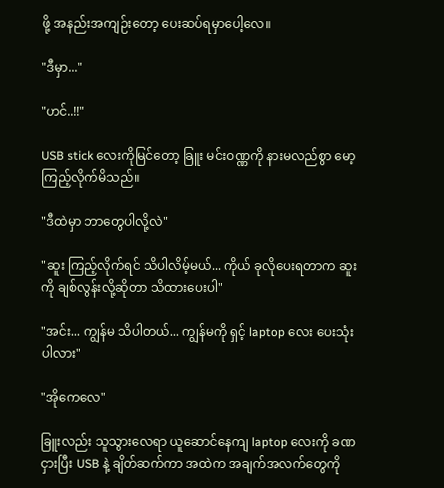ဖို့ အနည်းအကျဉ်းတော့ ပေးဆပ်ရမှာပေါ့လေ။

"ဒီမှာ..."

"ဟင်..!!"

USB stick လေးကိုမြင်တော့ ခြူး မင်းဝဏ္ဏကို နားမလည်စွာ မော့ကြည့်လိုက်မိသည်။

"ဒီထဲမှာ ဘာတွေပါလို့လဲ"

"ဆူး ကြည့်လိုက်ရင် သိပါလိမ့်မယ်... ကိုယ် ခုလိုပေးရတာက ဆူးကို ချစ်လွန်းလို့ဆိုတာ သိထားပေးပါ"

"အင်း... ကျွန်မ သိပါတယ်... ကျွန်မကို ရှင့် laptop လေး ပေးသုံးပါလား"

"အိုကေလေ"

ခြူးလည်း သူသွားလေရာ ယူဆောင်နေကျ laptop လေးကို ခဏငှားပြီး USB နဲ့ ချိတ်ဆက်ကာ အထဲက အချက်အလက်တွေကို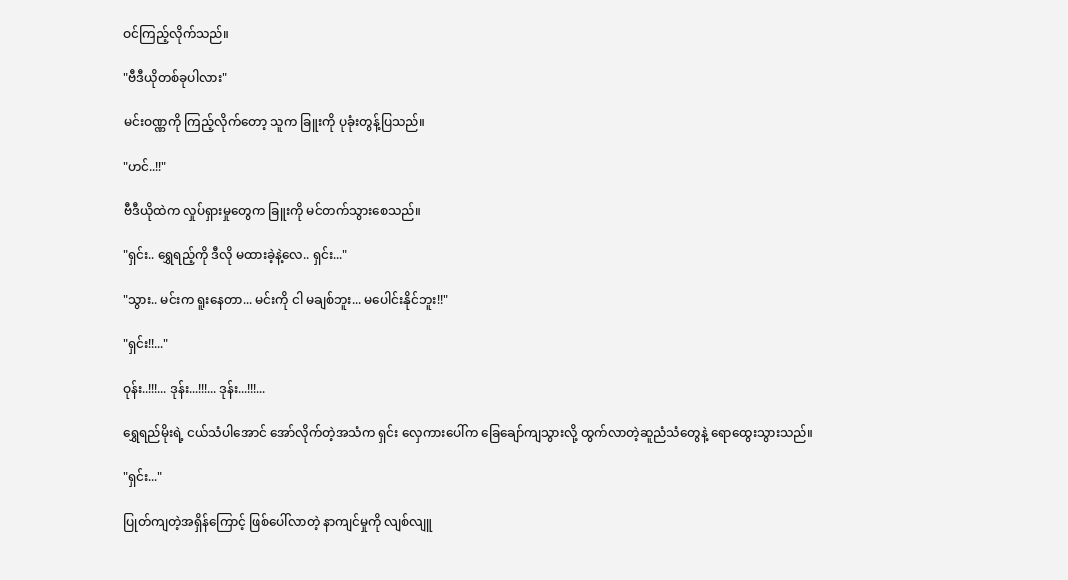ဝင်ကြည့်လိုက်သည်။

"ဗီဒီယိုတစ်ခုပါလား"

မင်းဝဏ္ဏကို ကြည့်လိုက်တော့ သူက ခြူးကို ပုခုံးတွန့်ပြသည်။

"ဟင်..!!"

ဗီဒီယိုထဲက လှုပ်ရှားမှုတွေက ခြူးကို မင်တက်သွားစေသည်။

"ရှင်း.. ရွှေရည့်ကို ဒီလို မထားခဲ့နဲ့လေ.. ရှင်း..."

"သွား.. မင်းက ရူးနေတာ... မင်းကို ငါ မချစ်ဘူး... မပေါင်းနိုင်ဘူး!!"

"ရှင်း!!..."

ဝုန်း..!!!... ဒုန်း...!!!... ဒုန်း...!!!...

ရွှေရည်မိုးရဲ့ ငယ်သံပါအောင် အော်လိုက်တဲ့အသံက ရှင်း လှေကားပေါ်က ခြေချော်ကျသွားလို့ ထွက်လာတဲ့ဆူညံသံတွေနဲ့ ရောထွေးသွားသည်။

"ရှင်း..."

ပြုတ်ကျတဲ့အရှိန်ကြောင့် ဖြစ်ပေါ်လာတဲ့ နာကျင်မှုကို လျစ်လျူ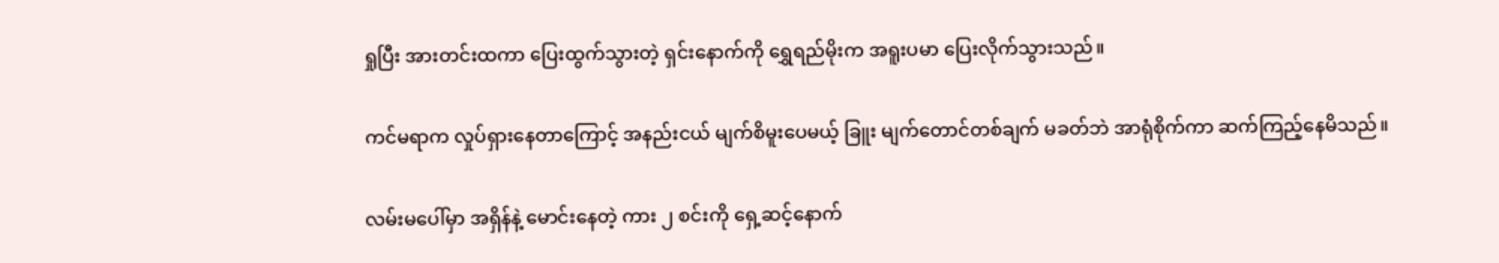ရှုပြီး အားတင်းထကာ ပြေးထွက်သွားတဲ့ ရှင်းနောက်ကို ရွှေရည်မိုးက အရူးပမာ ပြေးလိုက်သွားသည်။

ကင်မရာက လှုပ်ရှားနေတာကြောင့် အနည်းငယ် မျက်စိမူးပေမယ့် ခြူး မျက်တောင်တစ်ချက် မခတ်ဘဲ အာရုံစိုက်ကာ ဆက်ကြည့်နေမိသည်။

လမ်းမပေါ်မှာ အရှိန်နဲ့ မောင်းနေတဲ့ ကား ၂ စင်းကို ရှေ့ဆင့်နောက်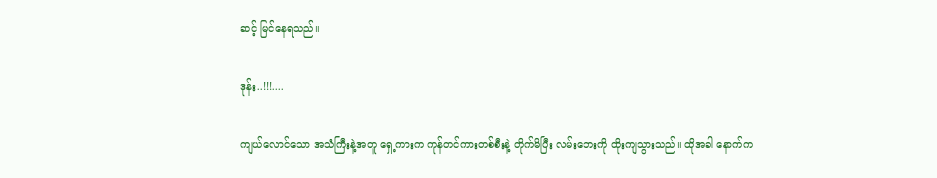ဆင့် မြင်နေရသည်။

ဒုန်း..!!!....

ကျယ်လောင်သော အသံကြီးနဲ့အတူ ရှေ့ကားက ကုန်တင်ကားတစ်စီးနဲ့ တိုက်မိပြီး လမ်းဘေးကို ထိုးကျသွားသည်။ ထိုအခါ နောက်က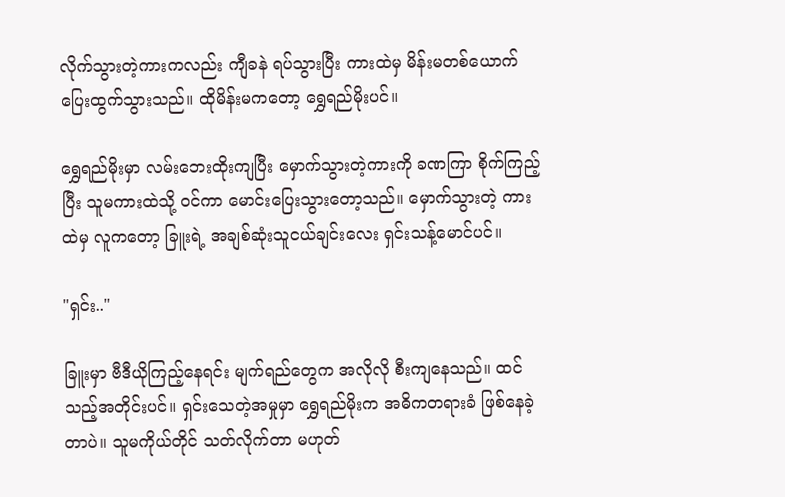လိုက်သွားတဲ့ကားကလည်း ကျီခနဲ ရပ်သွားပြီး ကားထဲမှ မိန်းမတစ်ယောက် ပြေးထွက်သွားသည်။ ထိုမိန်းမကတော့ ရွှေရည်မိုးပင်။

ရွှေရည်မိုးမှာ လမ်းဘေးထိုးကျပြီး မှောက်သွားတဲ့ကားကို ခဏကြာ စိုက်ကြည့်ပြီး သူမကားထဲသို့ ဝင်ကာ မောင်းပြေးသွားတော့သည်။ မှောက်သွားတဲ့ ကားထဲမှ လူကတော့ ခြူးရဲ့ အချစ်ဆုံးသူငယ်ချင်းလေး ရှင်းသန့်မောင်ပင်။

"ရှင်း.."

ခြူးမှာ ဗီဒီယိုကြည့်နေရင်း မျက်ရည်တွေက အလိုလို စီးကျနေသည်။ ထင်သည့်အတိုင်းပင်။ ရှင်းသေတဲ့အမှုမှာ ရွှေရည်မိုးက အဓိကတရားခံ ဖြစ်နေခဲ့တာပဲ။ သူမကိုယ်တိုင် သတ်လိုက်တာ မဟုတ်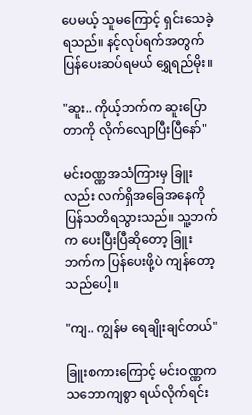ပေမယ့် သူမကြောင့် ရှင်းသေခဲ့ရသည်။ နင့်လုပ်ရက်အတွက် ပြန်ပေးဆပ်ရမယ် ရွှေရည်မိုး။

"ဆူး.. ကိုယ့်ဘက်က ဆူးပြောတာကို လိုက်လျောပြီးပြီနော်"

မင်းဝဏ္ဏအသံကြားမှ ခြူးလည်း လက်ရှိအခြေအနေကို ပြန်သတိရသွားသည်။ သူ့ဘက်က ပေးပြီးပြီဆိုတော့ ခြူးဘက်က ပြန်ပေးဖို့ပဲ ကျန်တော့သည်ပေါ့။

"ကျ.. ကျွန်မ ရေချိုးချင်တယ်"

ခြူးစကားကြောင့် မင်းဝဏ္ဏက သဘောကျစွာ ရယ်လိုက်ရင်း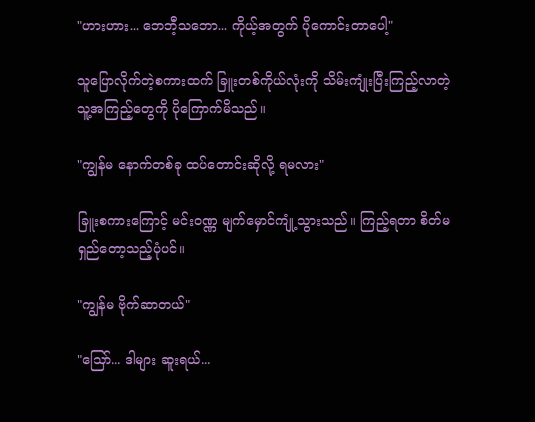"ဟားဟား... ဘေဘီ့သဘော... ကိုယ့်အတွက် ပိုကောင်းတာပေါ့"

သူပြောလိုက်တဲ့စကားထက် ခြူးတစ်ကိုယ်လုံးကို သိမ်းကျုံးပြီးကြည့်လာတဲ့ သူ့အကြည့်တွေကို ပိုကြောက်မိသည်။

"ကျွန်မ နောက်တစ်ခု ထပ်တောင်းဆိုလို့ ရမလား"

ခြူးစကားကြောင့် မင်းဝဏ္ဏ မျက်မှောင်ကျုံ့သွားသည်။ ကြည့်ရတာ စိတ်မရှည်တော့သည့်ပုံပင်။

"ကျွန်မ ဗိုက်ဆာတယ်"

"သြော်... ဒါများ ဆူးရယ်...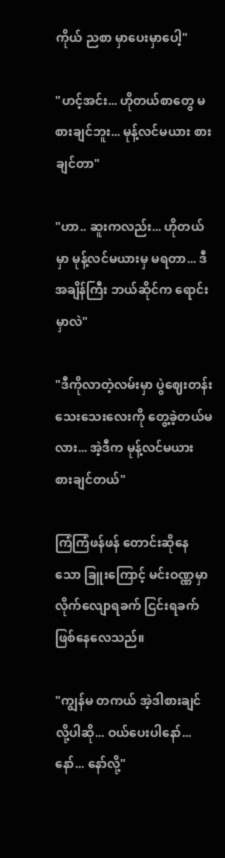ကိုယ် ညစာ မှာပေးမှာပေါ့"

"ဟင့်အင်း... ဟိုတယ်စာတွေ မစားချင်ဘူး... မုန့်လင်မယား စားချင်တာ"

"ဟာ.. ဆူးကလည်း... ဟိုတယ်မှာ မုန့်လင်မယားမှ မရတာ... ဒီအချိန်ကြီး ဘယ်ဆိုင်က ရောင်းမှာလဲ"

"ဒီကိုလာတဲ့လမ်းမှာ ပွဲဈေးတန်းသေးသေးလေးကို တွေ့ခဲ့တယ်မလား... အဲ့ဒီက မုန့်လင်မယား စားချင်တယ်"

ကြံကြံဖန်ဖန် တောင်းဆိုနေသော ခြူးကြောင့် မင်းဝဏ္ဏမှာ လိုက်လျောရခက် ငြင်းရခက် ဖြစ်နေလေသည်။

"ကျွန်မ တကယ် အဲ့ဒါစားချင်လို့ပါဆို... ဝယ်ပေးပါနော်... နော်... နော်လို့"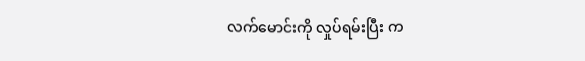လက်မောင်းကို လှုပ်ရမ်းပြီး က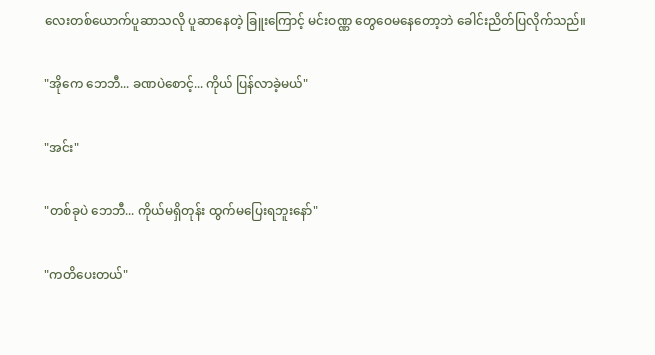လေးတစ်ယောက်ပူဆာသလို ပူဆာနေတဲ့ ခြူးကြောင့် မင်းဝဏ္ဏ တွေဝေမနေတော့ဘဲ ခေါင်းညိတ်ပြလိုက်သည်။

"အိုကေ ဘေဘီ... ခဏပဲစောင့်... ကိုယ် ပြန်လာခဲ့မယ်"

"အင်း"

"တစ်ခုပဲ ဘေဘီ... ကိုယ်မရှိတုန်း ထွက်မပြေးရဘူးနော်"

"ကတိပေးတယ်"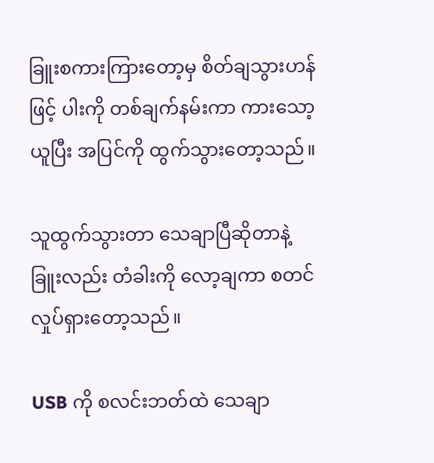ခြူးစကားကြားတော့မှ စိတ်ချသွားဟန်ဖြင့် ပါးကို တစ်ချက်နမ်းကာ ကားသော့ယူပြီး အပြင်ကို ထွက်သွားတော့သည်။

သူထွက်သွားတာ သေချာပြီဆိုတာနဲ့ ခြူးလည်း တံခါးကို လော့ချကာ စတင်လှုပ်ရှားတော့သည်။

USB ကို စလင်းဘတ်ထဲ သေချာ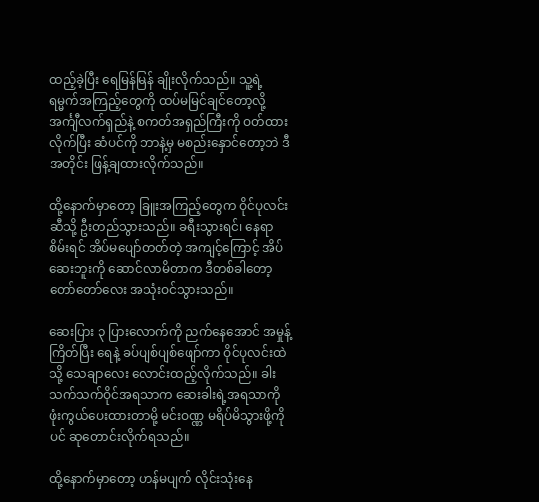ထည့်ခဲ့ပြီး ရေမြန်မြန် ချိုးလိုက်သည်။ သူ့ရဲ့ ရမ္မက်အကြည့်တွေကို ထပ်မမြင်ချင်တော့လို့ အင်္ကျီလက်ရှည်နဲ့ စကတ်အရှည်ကြီးကို ဝတ်ထားလိုက်ပြီး ဆံပင်ကို ဘာနဲ့မှ မစည်းနှောင်တော့ဘဲ ဒီအတိုင်း ဖြန့်ချထားလိုက်သည်။

ထို့နောက်မှာတော့ ခြူးအကြည့်တွေက ဝိုင်ပုလင်းဆီသို့ ဦးတည်သွားသည်။ ခရီးသွားရင်၊ နေရာစိမ်းရင် အိပ်မပျော်တတ်တဲ့ အကျင့်ကြောင့် အိပ်ဆေးဘူးကို ဆောင်လာမိတာက ဒီတစ်ခါတော့ တော်တော်လေး အသုံးဝင်သွားသည်။

ဆေးပြား ၃ ပြားလောက်ကို ညက်နေအောင် အမှုန့်ကြိတ်ပြီး ရေနဲ့ ခပ်ပျစ်ပျစ်ဖျော်ကာ ဝိုင်ပုလင်းထဲသို့ သေချာလေး လောင်းထည့်လိုက်သည်။ ခါးသက်သက်ဝိုင်အရသာက ဆေးခါးရဲ့အရသာကို ဖုံးကွယ်ပေးထားတာမို့ မင်းဝဏ္ဏ မရိပ်မိသွားဖို့ကိုပင် ဆုတောင်းလိုက်ရသည်။

ထို့နောက်မှာတော့ ဟန်မပျက် လိုင်းသုံးနေ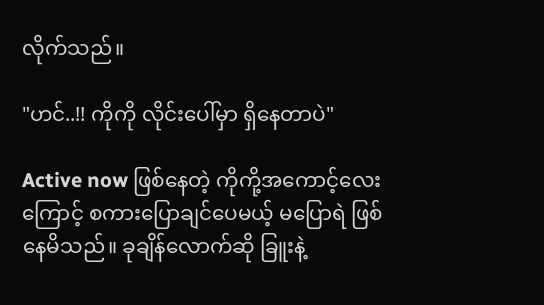လိုက်သည်။

"ဟင်..!! ကိုကို လိုင်းပေါ်မှာ ရှိနေတာပဲ"

Active now ဖြစ်နေတဲ့ ကိုကို့အကောင့်လေးကြောင့် စကားပြောချင်ပေမယ့် မပြောရဲ ဖြစ်နေမိသည်။ ခုချိန်လောက်ဆို ခြူးနဲ့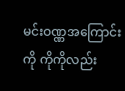မင်းဝဏ္ဏအကြောင်းကို ကိုကိုလည်း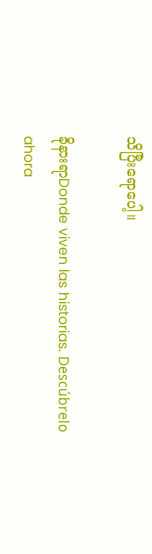သိပြီးရောပေါ့။

ခိုနားရာDonde viven las historias. Descúbrelo ahora